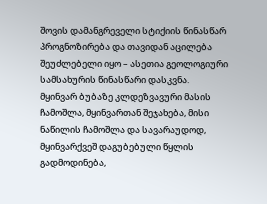შოვის დამანგრეველი სტიქიის წინასწარ პროგნოზირება და თავიდან აცილება შეუძლებელი იყო – ასეთია გეოლოგიური სამსახურის წინასწარი დასკვნა.
მყინვარ ბუბაზე კლდეზვავური მასის ჩამოშლა, მყინვართან შეჯახება, მისი ნაწილის ჩამოშლა და სავარაუდოდ, მყინვარქვეშ დაგუბებული წყლის გადმოდინება,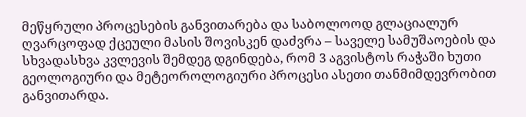მეწყრული პროცესების განვითარება და საბოლოოდ გლაციალურ ღვარცოფად ქცეული მასის შოვისკენ დაძვრა – საველე სამუშაოების და სხვადასხვა კვლევის შემდეგ დგინდება, რომ 3 აგვისტოს რაჭაში ხუთი გეოლოგიური და მეტეოროლოგიური პროცესი ასეთი თანმიმდევრობით განვითარდა.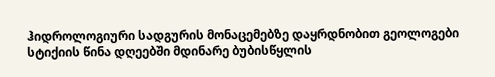ჰიდროლოგიური სადგურის მონაცემებზე დაყრდნობით გეოლოგები სტიქიის წინა დღეებში მდინარე ბუბისწყლის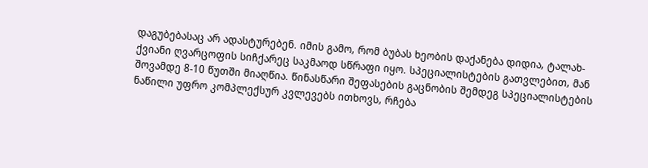დაგუბებასაც არ ადასტურებენ. იმის გამო, რომ ბუბას ხეობის დაქანება დიდია, ტალახ-ქვიანი ღვარცოფის სიჩქარეც საკმაოდ სწრაფი იყო. სპეციალისტების გათვლებით, მან შოვამდე 8-10 წუთში მიაღწია. წინასწარი შეფასების გაცნობის შემდეგ სპეციალისტების ნაწილი უფრო კომპლექსურ კვლევებს ითხოვს, რჩება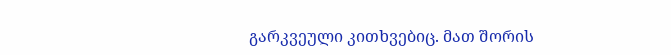გარკვეული კითხვებიც. მათ შორის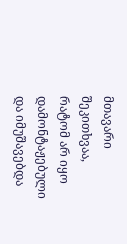მთავარი შეკითხვაა, რატომ არ იყო დამონტაჟებული და იმუშავებდა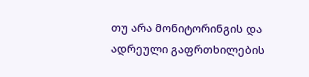თუ არა მონიტორინგის და ადრეული გაფრთხილების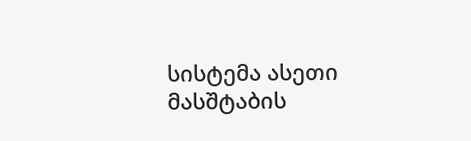სისტემა ასეთი მასშტაბის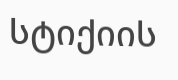სტიქიის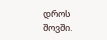დროს შოვში.